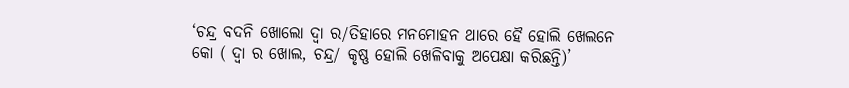‘ଚନ୍ଦ୍ର ବଦନି ଖୋଲୋ ଦ୍ୱା ର/ତିହାରେ ମନମୋହନ ଥାରେ ହୈ ହୋଲି ଖେଲନେ କୋ ( ଦ୍ୱା ର ଖୋଲ, ଚନ୍ଦ୍ର/ କୃଷ୍ଣ ହୋଲି ଖେଳିବାକୁ ଅପେକ୍ଷା କରିଛନ୍ତି)’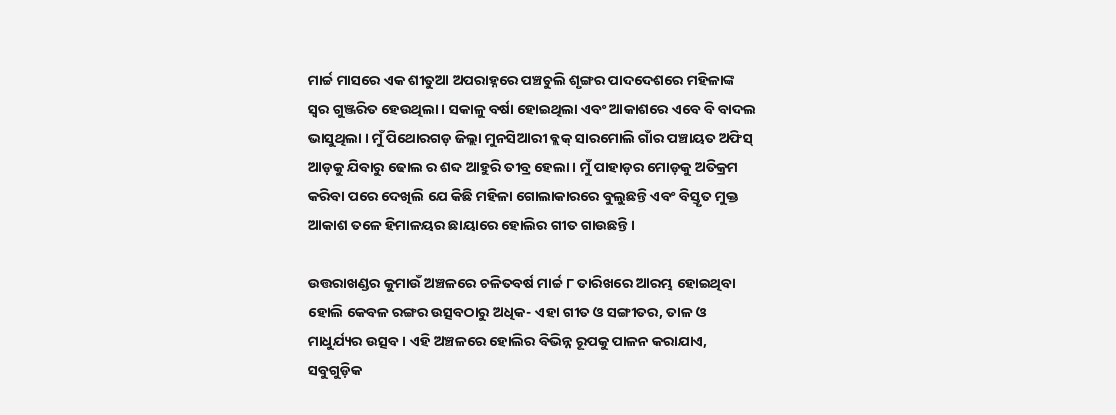ମାର୍ଚ୍ଚ ମାସରେ ଏକ ଶୀତୁଆ ଅପରାହ୍ନରେ ପଞ୍ଚଚୁଲି ଶୃଙ୍ଗର ପାଦଦେଶରେ ମହିଳାଙ୍କ ସ୍ୱର ଗୁଞ୍ଜରିତ ହେଉଥିଲା । ସକାଳୁ ବର୍ଷା ହୋଇଥିଲା ଏବଂ ଆକାଶରେ ଏବେ ବି ବାଦଲ ଭାସୁଥିଲା । ମୁଁ ପିଥୋରଗଡ଼ ଜିଲ୍ଲା ମୁନସିଆରୀ ବ୍ଲକ୍ ସାରମୋଲି ଗାଁର ପଞ୍ଚାୟତ ଅଫିସ୍ ଆଡ଼କୁ ଯିବାରୁ ଢୋଲ ର ଶବ୍ଦ ଆହୁରି ତୀବ୍ର ହେଲା । ମୁଁ ପାହାଡ଼ର ମୋଡ଼କୁ ଅତିକ୍ରମ କରିବା ପରେ ଦେଖିଲି ଯେ କିଛି ମହିଳା ଗୋଲାକାରରେ ବୁଲୁଛନ୍ତି ଏବଂ ବିସ୍ତୃତ ମୁକ୍ତ ଆକାଶ ତଳେ ହିମାଳୟର ଛାୟାରେ ହୋଲିର ଗୀତ ଗାଉଛନ୍ତି ।

ଉତ୍ତରାଖଣ୍ଡର କୁମାଉଁ ଅଞ୍ଚଳରେ ଚଳିତବର୍ଷ ମାର୍ଚ୍ଚ ୮ ତାରିଖରେ ଆରମ୍ଭ ହୋଇଥିବା ହୋଲି କେବଳ ରଙ୍ଗର ଉତ୍ସବଠାରୁ ଅଧିକ- ଏହା ଗୀତ ଓ ସଙ୍ଗୀତର, ତାଳ ଓ ମାଧୁର୍ଯ୍ୟର ଉତ୍ସବ । ଏହି ଅଞ୍ଚଳରେ ହୋଲିର ବିଭିନ୍ନ ରୂପକୁ ପାଳନ କରାଯାଏ, ସବୁଗୁଡ଼ିକ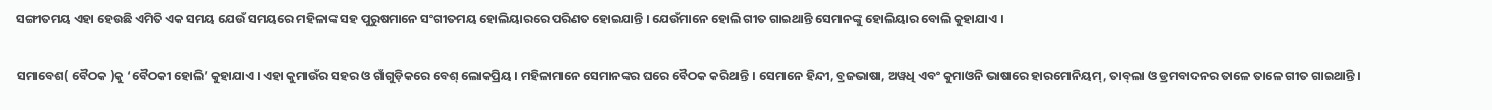ସଙ୍ଗୀତମୟ ଏହା ହେଉଛି ଏମିତି ଏକ ସମୟ ଯେଉଁ ସମୟରେ ମହିଳାଙ୍କ ସହ ପୁରୁଷମାନେ ସଂଗୀତମୟ ହୋଲିୟାରରେ ପରିଣତ ହୋଇଯାନ୍ତି । ଯେଉଁମାନେ ହୋଲି ଗୀତ ଗାଇଥାନ୍ତି ସେମାନଙ୍କୁ ହୋଲିୟାର ବୋଲି କୁହାଯାଏ ।

ସମାବେଶ( ବୈଠକ )କୁ ‘ବୈଠକୀ ହୋଲି’ କୁହାଯାଏ । ଏହା କୁମାଉଁର ସହର ଓ ଗାଁଗୁଡ଼ିକରେ ବେଶ୍ ଲୋକପ୍ରିୟ । ମହିଳାମାନେ ସେମାନଙ୍କର ଘରେ ବୈଠକ କରିଥାନ୍ତି । ସେମାନେ ହିନ୍ଦୀ, ବ୍ରଜଭାଷା, ଅୱଧି ଏବଂ କୁମାଓନି ଭାଷାରେ ହାରମୋନିୟମ୍‌, ତାବ୍‌ଲା ଓ ଡ୍ରମବାଦନର ତାଳେ ତାଳେ ଗୀତ ଗାଇଥାନ୍ତି ।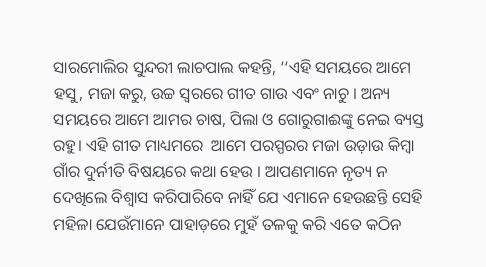ସାରମୋଲିର ସୁନ୍ଦରୀ ଲାଚପାଲ କହନ୍ତି, ‘‘ଏହି ସମୟରେ ଆମେ ହସୁ, ମଜା କରୁ, ଉଚ୍ଚ ସ୍ୱରରେ ଗୀତ ଗାଉ ଏବଂ ନାଚୁ । ଅନ୍ୟ ସମୟରେ ଆମେ ଆମର ଚାଷ, ପିଲା ଓ ଗୋରୁଗାଈଙ୍କୁ ନେଇ ବ୍ୟସ୍ତ ରହୁ। ଏହି ଗୀତ ମାଧ୍ୟମରେ  ଆମେ ପରସ୍ପରର ମଜା ଉଡ଼ାଉ କିମ୍ବା ଗାଁର ଦୁର୍ନୀତି ବିଷୟରେ କଥା ହେଉ । ଆପଣମାନେ ନୃତ୍ୟ ନ ଦେଖିଲେ ବିଶ୍ୱାସ କରିପାରିବେ ନାହିଁ ଯେ ଏମାନେ ହେଉଛନ୍ତି ସେହି ମହିଳା ଯେଉଁମାନେ ପାହାଡ଼ରେ ମୁହଁ ତଳକୁ କରି ଏତେ କଠିନ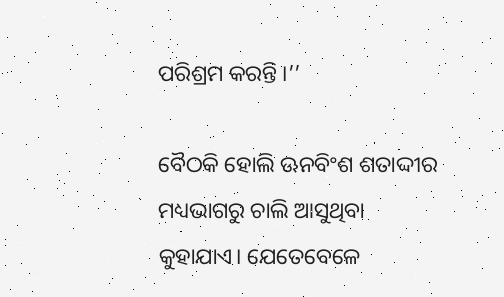ପରିଶ୍ରମ କରନ୍ତି ।’’

ବୈଠକି ହୋଲି ଊନବିଂଶ ଶତାଦ୍ଦୀର ମଧ୍ୟଭାଗରୁ ଚାଲି ଆସୁଥିବା କୁହାଯାଏ। ଯେତେବେଳେ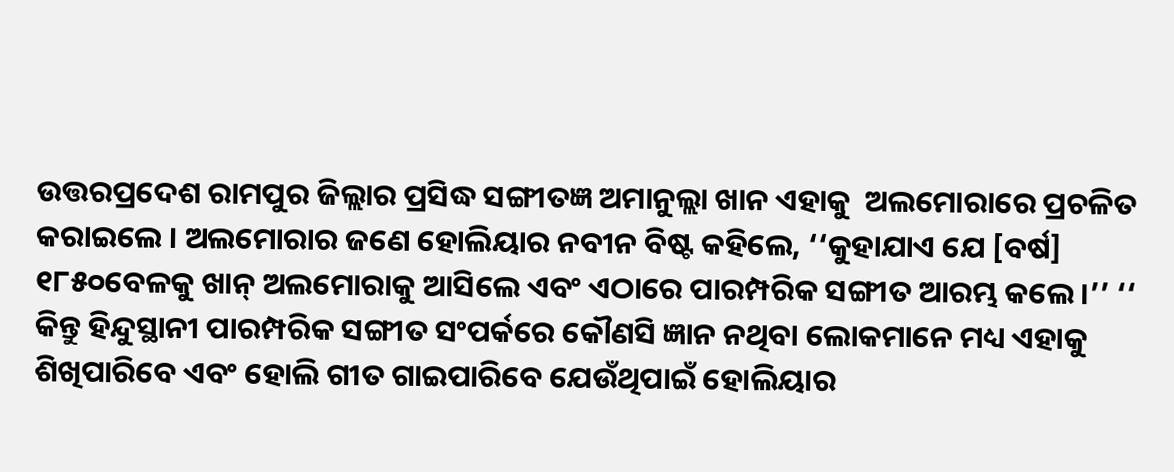ଉତ୍ତରପ୍ରଦେଶ ରାମପୁର ଜିଲ୍ଲାର ପ୍ରସିଦ୍ଧ ସଙ୍ଗୀତଜ୍ଞ ଅମାନୁଲ୍ଲା ଖାନ ଏହାକୁ  ଅଲମୋରାରେ ପ୍ରଚଳିତ କରାଇଲେ । ଅଲମୋରାର ଜଣେ ହୋଲିୟାର ନବୀନ ବିଷ୍ଟ କହିଲେ, ‘‘କୁହାଯାଏ ଯେ [ବର୍ଷ] ୧୮୫୦ବେଳକୁ ଖାନ୍ ଅଲମୋରାକୁ ଆସିଲେ ଏବଂ ଏଠାରେ ପାରମ୍ପରିକ ସଙ୍ଗୀତ ଆରମ୍ଭ କଲେ ।’’ ‘‘ କିନ୍ତୁ ହିନ୍ଦୁସ୍ଥାନୀ ପାରମ୍ପରିକ ସଙ୍ଗୀତ ସଂପର୍କରେ କୌଣସି ଜ୍ଞାନ ନଥିବା ଲୋକମାନେ ମଧ୍ୟ ଏହାକୁ ଶିଖିପାରିବେ ଏବଂ ହୋଲି ଗୀତ ଗାଇପାରିବେ ଯେଉଁଥିପାଇଁ ହୋଲିୟାର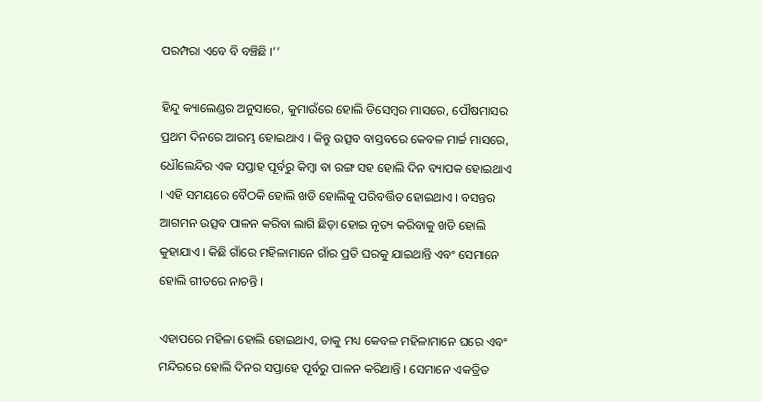ପରମ୍ପରା ଏବେ ବି ବଞ୍ଚିଛି ।’’

ହିନ୍ଦୁ କ୍ୟାଲେଣ୍ଡର ଅନୁସାରେ, କୁମାଉଁରେ ହୋଲି ଡିସେମ୍ବର ମାସରେ, ପୌଷମାସର ପ୍ରଥମ ଦିନରେ ଆରମ୍ଭ ହୋଇଥାଏ । କିନ୍ତୁ ଉତ୍ସବ ବାସ୍ତବରେ କେବଳ ମାର୍ଚ୍ଚ ମାସରେ, ଧୌଲେନ୍ଦିର ଏକ ସପ୍ତାହ ପୂର୍ବରୁ କିମ୍ବା ବା ରଙ୍ଗ ସହ ହୋଲି ଦିନ ବ୍ୟାପକ ହୋଇଥାଏ । ଏହି ସମୟରେ ବୈଠକି ହୋଲି ଖଡି ହୋଲିକୁ ପରିବର୍ତ୍ତିତ ହୋଇଥାଏ । ବସନ୍ତର ଆଗମନ ଉତ୍ସବ ପାଳନ କରିବା ଲାଗି ଛିଡ଼ା ହୋଇ ନୃତ୍ୟ କରିବାକୁ ଖଡି ହୋଲି କୁହାଯାଏ । କିଛି ଗାଁରେ ମହିଳାମାନେ ଗାଁର ପ୍ରତି ଘରକୁ ଯାଇଥାନ୍ତି ଏବଂ ସେମାନେ ହୋଲି ଗୀତରେ ନାଚନ୍ତି ।

ଏହାପରେ ମହିଳା ହୋଲି ହୋଇଥାଏ, ତାକୁ ମଧ୍ୟ କେବଳ ମହିଳାମାନେ ଘରେ ଏବଂ ମନ୍ଦିରରେ ହୋଲି ଦିନର ସପ୍ତାହେ ପୂର୍ବରୁ ପାଳନ କରିଥାନ୍ତି । ସେମାନେ ଏକତ୍ରିତ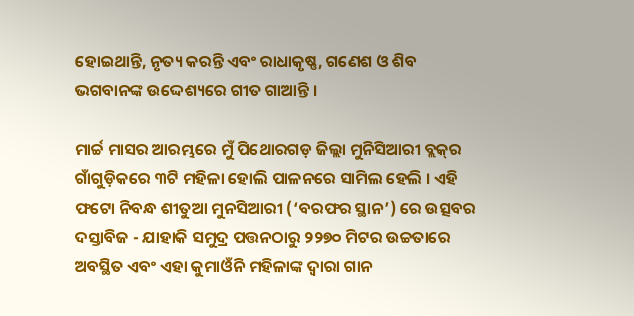ହୋଇଥାନ୍ତି, ନୃତ୍ୟ କରନ୍ତି ଏବଂ ରାଧାକୃଷ୍ଣ, ଗଣେଶ ଓ ଶିବ ଭଗବାନଙ୍କ ଉଦ୍ଦେଶ୍ୟରେ ଗୀତ ଗାଆନ୍ତି ।

ମାର୍ଚ୍ଚ ମାସର ଆରମ୍ଭରେ ମୁଁ ପିଥୋରଗଡ଼ ଜିଲ୍ଲା ମୁନିସିଆରୀ ବ୍ଲକ୍‌ର ଗାଁଗୁଡ଼ିକରେ ୩ଟି ମହିଳା ହୋଲି ପାଳନରେ ସାମିଲ ହେଲି । ଏହି ଫଟୋ ନିବନ୍ଧ ଶୀତୁଆ ମୁନସିଆରୀ (‘ବରଫର ସ୍ଥାନ’) ରେ ଉତ୍ସବର ଦସ୍ତାବିଜ - ଯାହାକି ସମୁଦ୍ର ପତ୍ତନଠାରୁ ୨୨୭୦ ମିଟର ଉଚ୍ଚତାରେ ଅବସ୍ଥିତ ଏବଂ ଏହା କୁମାଓଁନି ମହିଳାଙ୍କ ଦ୍ୱାରା ଗାନ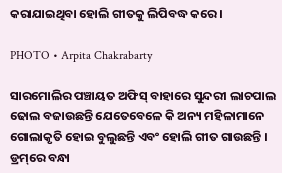କରାଯାଇଥିବା ହୋଲି ଗୀତକୁ ଲିପିବଦ୍ଧ କରେ।

PHOTO • Arpita Chakrabarty

ସାରମୋଲିର ପଞ୍ଚାୟତ ଅଫିସ୍ ବାହାରେ ସୁନ୍ଦରୀ ଲାଚପାଲ ଢୋଲ ବଜାଉଛନ୍ତି ଯେତେବେଳେ କି ଅନ୍ୟ ମହିଳାମାନେ ଗୋଲାକୃତି ହୋଇ ବୁଲୁଛନ୍ତି ଏବଂ ହୋଲି ଗୀତ ଗାଉଛନ୍ତି । ଡ୍ରମ୍‌ରେ ବନ୍ଧା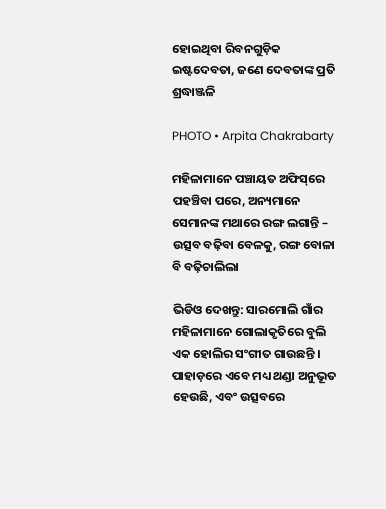ହୋଇଥିବା ରିବନଗୁଡ଼ିକ ଇଷ୍ଟଦେବତା, ଜଣେ ଦେବତାଙ୍କ ପ୍ରତି ଶ୍ରଦ୍ଧାଞ୍ଜଳି

PHOTO • Arpita Chakrabarty

ମହିଳାମାନେ ପଞ୍ଚାୟତ ଅଫିସ୍‌ରେ ପହଞ୍ଚିବା ପରେ, ଅନ୍ୟମାନେ ସେମାନଙ୍କ ମଥାରେ ରଙ୍ଗ ଲଗାନ୍ତି – ଉତ୍ସବ ବଢ଼ିବା ବେଳକୁ, ରଙ୍ଗ ବୋଳା ବି ବଢ଼ିଚାଲିଲା

ଭିଡିଓ ଦେଖନ୍ତୁ: ସାରମୋଲି ଗାଁର ମହିଳାମାନେ ଗୋଲାକୃତିରେ ବୁଲି ଏକ ହୋଲିର ସଂଗୀତ ଗାଉଛନ୍ତି । ପାହାଡ଼ରେ ଏବେ ମଧ୍ୟ ଥଣ୍ଡା ଅନୁଭୂତ ହେଉଛି, ଏବଂ ଉତ୍ସବରେ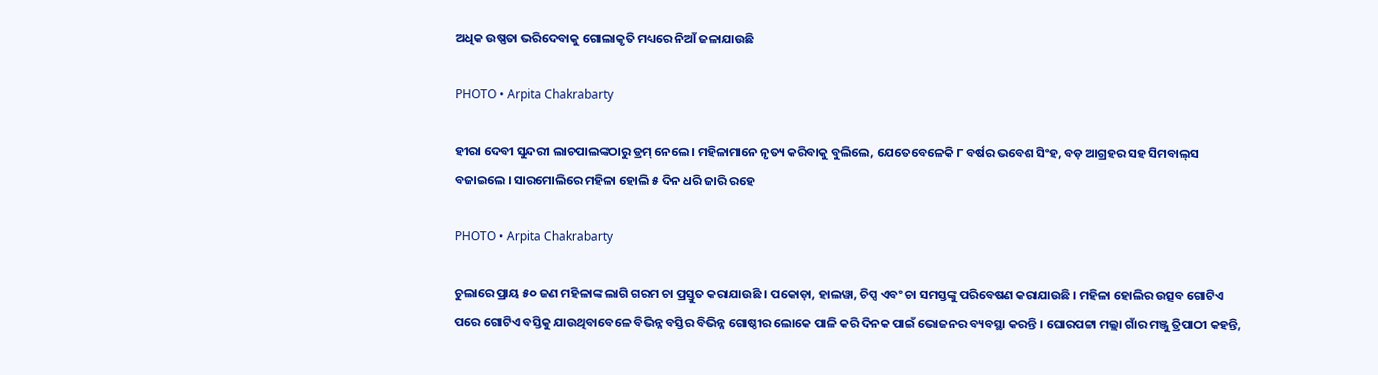ଅଧିକ ଉଷ୍ଣତା ଭରିଦେବାକୁ ଗୋଲାକୃତି ମଧ୍ୟରେ ନିଆଁ ଜଳାଯାଉଛି

PHOTO • Arpita Chakrabarty

ହୀରା ଦେବୀ ସୁନ୍ଦରୀ ଲାଚପାଲଙ୍କଠାରୁ ଡ୍ରମ୍‌ ନେଲେ । ମହିଳାମାନେ ନୃତ୍ୟ କରିବାକୁ ବୁଲିଲେ, ଯେତେବେଳେକି ୮ ବର୍ଷର ଭବେଶ ସିଂହ, ବଡ଼ ଆଗ୍ରହର ସହ ସିମବାଲ୍‌ସ ବଜାଇଲେ । ସାରମୋଲିରେ ମହିଳା ହୋଲି ୫ ଦିନ ଧରି ଜାରି ରହେ

PHOTO • Arpita Chakrabarty

ଚୁଲାରେ ପ୍ରାୟ ୫୦ ଜଣ ମହିଳାଙ୍କ ଲାଗି ଗରମ ଚା ପ୍ରସ୍ତୁତ କରାଯାଉଛି । ପକୋଡ଼ା, ହାଲୱା, ଚିପ୍ସ ଏବଂ ଚା ସମସ୍ତଙ୍କୁ ପରିବେଷଣ କରାଯାଉଛି । ମହିଳା ହୋଲିର ଉତ୍ସବ ଗୋଟିଏ ପରେ ଗୋଟିଏ ବସ୍ତିକୁ ଯାଉଥିବାବେଳେ ବିଭିନ୍ନ ବସ୍ତିର ବିଭିନ୍ନ ଗୋଷ୍ଠୀର ଲୋକେ ପାଳି କରି ଦିନକ ପାଇଁ ଭୋଜନର ବ୍ୟବସ୍ଥା କରନ୍ତି । ଘୋରପଟ୍ଟା ମଲ୍ଲା ଗାଁର ମଞ୍ଜୁ ତ୍ରିପାଠୀ କହନ୍ତି,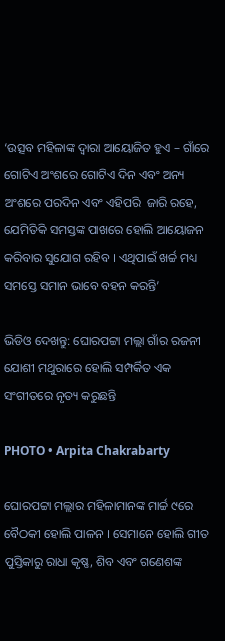‘ଉତ୍ସବ ମହିଳାଙ୍କ ଦ୍ୱାରା ଆୟୋଜିତ ହୁଏ – ଗାଁରେ ଗୋଟିଏ ଅଂଶରେ ଗୋଟିଏ ଦିନ ଏବଂ ଅନ୍ୟ ଅଂଶରେ ପରଦିନ ଏବଂ ଏହିପରି  ଜାରି ରହେ, ଯେମିତିକି ସମସ୍ତଙ୍କ ପାଖରେ ହୋଲି ଆୟୋଜନ କରିବାର ସୁଯୋଗ ରହିବ । ଏଥିପାଇଁ ଖର୍ଚ୍ଚ ମଧ୍ୟ ସମସ୍ତେ ସମାନ ଭାବେ ବହନ କରନ୍ତି’

ଭିଡିଓ ଦେଖନ୍ତୁ: ଘୋରପଟ୍ଟା ମଲ୍ଲା ଗାଁର ରଜନୀ ଯୋଶୀ ମଥୁରାରେ ହୋଲି ସମ୍ପର୍କିତ ଏକ ସଂଗୀତରେ ନୃତ୍ୟ କରୁଛନ୍ତି

PHOTO • Arpita Chakrabarty

ଘୋରପଟ୍ଟା ମଲ୍ଲାର ମହିଳାମାନଙ୍କ ମାର୍ଚ୍ଚ ୯ରେ ବୈଠକୀ ହୋଲି ପାଳନ । ସେମାନେ ହୋଲି ଗୀତ ପୁସ୍ତିକାରୁ ରାଧା କୃଷ୍ଣ, ଶିବ ଏବଂ ଗଣେଶଙ୍କ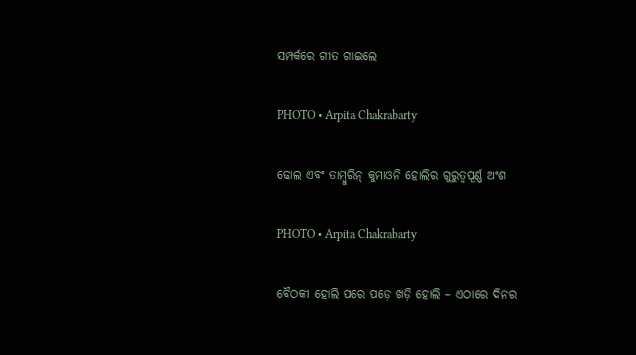ସମ୍ପର୍କରେ ଗୀତ ଗାଇଲେ

PHOTO • Arpita Chakrabarty

ଢୋଲ ଏବଂ ତାମ୍ବୁରିନ୍‌ କୁମାଓନି ହୋଲିର ଗୁରୁତ୍ୱପୂର୍ଣ୍ଣ ଅଂଶ

PHOTO • Arpita Chakrabarty

ବୈଠକୀ ହୋଲି ପରେ ପଡ଼େ ଖଡ଼ି ହୋଲି – ଏଠାରେ ଦିନର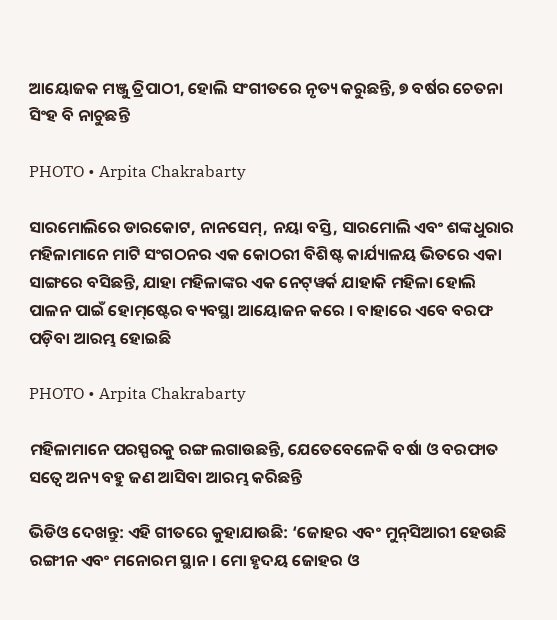ଆୟୋଜକ ମଞ୍ଜୁ ତ୍ରିପାଠୀ, ହୋଲି ସଂଗୀତରେ ନୃତ୍ୟ କରୁଛନ୍ତି, ୭ ବର୍ଷର ଚେତନା ସିଂହ ବି ନାଚୁଛନ୍ତି

PHOTO • Arpita Chakrabarty

ସାରମୋଲିରେ ଡାରକୋଟ, ନାନସେମ୍‌, ନୟା ବସ୍ତି, ସାରମୋଲି ଏବଂ ଶଙ୍କଧୁରାର ମହିଳାମାନେ ମାଟି ସଂଗଠନର ଏକ କୋଠରୀ ବିଶିଷ୍ଟ କାର୍ଯ୍ୟାଳୟ ଭିତରେ ଏକା ସାଙ୍ଗରେ ବସିଛନ୍ତି, ଯାହା ମହିଳାଙ୍କର ଏକ ନେଟ୍‌ୱର୍କ ଯାହାକି ମହିଳା ହୋଲି ପାଳନ ପାଇଁ ହୋମ୍‌ଷ୍ଟେର ବ୍ୟବସ୍ଥା ଆୟୋଜନ କରେ । ବାହାରେ ଏବେ ବରଫ ପଡ଼ିବା ଆରମ୍ଭ ହୋଇଛି

PHOTO • Arpita Chakrabarty

ମହିଳାମାନେ ପରସ୍ପରକୁ ରଙ୍ଗ ଲଗାଉଛନ୍ତି, ଯେତେବେଳେକି ବର୍ଷା ଓ ବରଫାତ ସତ୍ୱେ ଅନ୍ୟ ବହୁ ଜଣ ଆସିବା ଆରମ୍ଭ କରିଛନ୍ତି

ଭିଡିଓ ଦେଖନ୍ତୁ: ଏହି ଗୀତରେ କୁହାଯାଉଛି: ‘ଜୋହର ଏବଂ ମୁନ୍‌ସିଆରୀ ହେଉଛି ରଙ୍ଗୀନ ଏବଂ ମନୋରମ ସ୍ଥାନ। ମୋ ହୃଦୟ ଜୋହର ଓ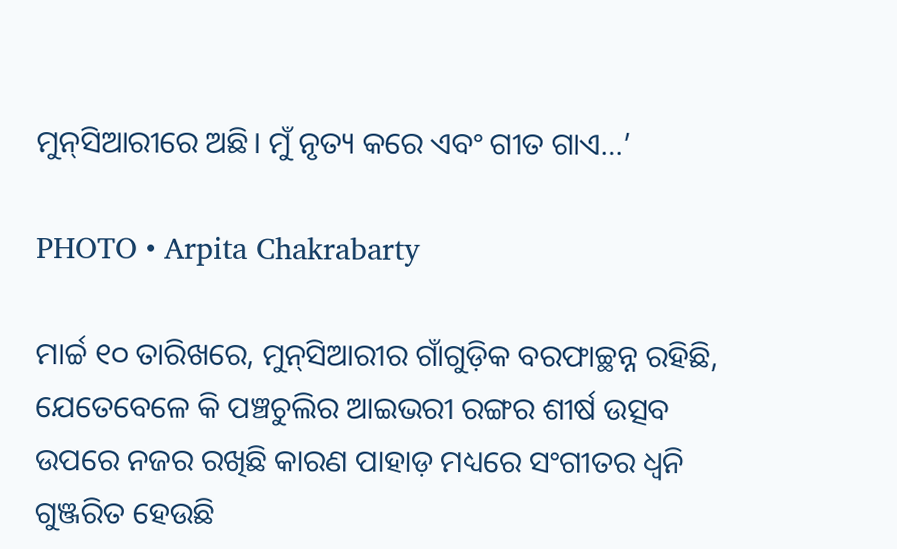ମୁନ୍‌ସିଆରୀରେ ଅଛି। ମୁଁ ନୃତ୍ୟ କରେ ଏବଂ ଗୀତ ଗାଏ…’

PHOTO • Arpita Chakrabarty

ମାର୍ଚ୍ଚ ୧୦ ତାରିଖରେ, ମୁନ୍‌ସିଆରୀର ଗାଁଗୁଡ଼ିକ ବରଫାଚ୍ଛନ୍ନ ରହିଛି, ଯେତେବେଳେ କି ପଞ୍ଚଚୁଲିର ଆଇଭରୀ ରଙ୍ଗର ଶୀର୍ଷ ଉତ୍ସବ ଉପରେ ନଜର ରଖିଛି କାରଣ ପାହାଡ଼ ମଧ୍ୟରେ ସଂଗୀତର ଧ୍ୱନି ଗୁଞ୍ଜରିତ ହେଉଛି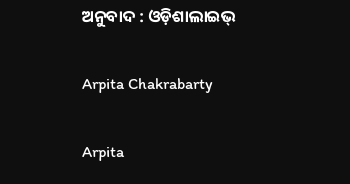ଅନୁବାଦ : ଓଡ଼ିଶାଲାଇଭ୍‍

Arpita Chakrabarty

Arpita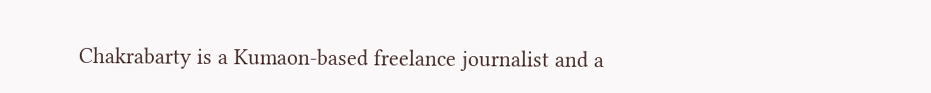Chakrabarty is a Kumaon-based freelance journalist and a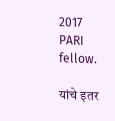2017 PARI fellow.

यांचे इतर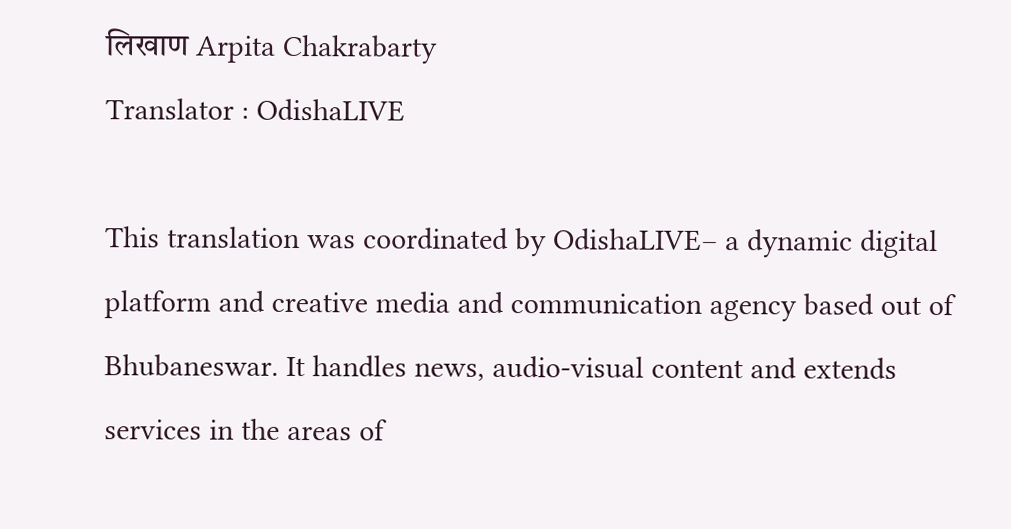लिखाण Arpita Chakrabarty
Translator : OdishaLIVE

This translation was coordinated by OdishaLIVE– a dynamic digital platform and creative media and communication agency based out of Bhubaneswar. It handles news, audio-visual content and extends services in the areas of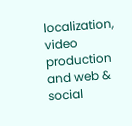localization, video production and web & social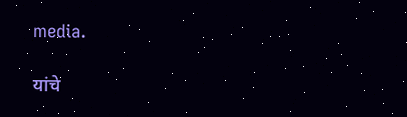media.

यांचे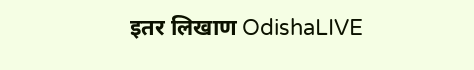इतर लिखाण OdishaLIVE